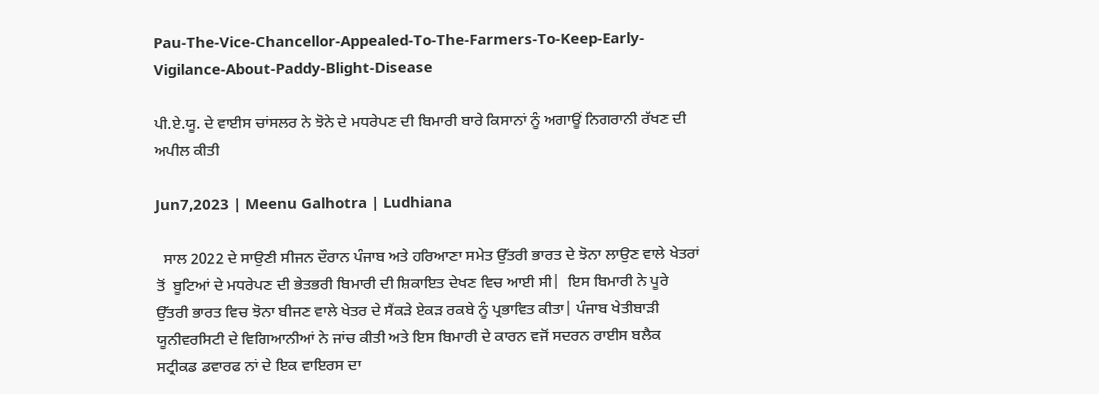Pau-The-Vice-Chancellor-Appealed-To-The-Farmers-To-Keep-Early-Vigilance-About-Paddy-Blight-Disease

ਪੀ.ਏ.ਯੂ. ਦੇ ਵਾਈਸ ਚਾਂਸਲਰ ਨੇ ਝੋਨੇ ਦੇ ਮਧਰੇਪਣ ਦੀ ਬਿਮਾਰੀ ਬਾਰੇ ਕਿਸਾਨਾਂ ਨੂੰ ਅਗਾਊਂ ਨਿਗਰਾਨੀ ਰੱਖਣ ਦੀ ਅਪੀਲ ਕੀਤੀ

Jun7,2023 | Meenu Galhotra | Ludhiana

  ਸਾਲ 2022 ਦੇ ਸਾਉਣੀ ਸੀਜਨ ਦੌਰਾਨ ਪੰਜਾਬ ਅਤੇ ਹਰਿਆਣਾ ਸਮੇਤ ਉੱਤਰੀ ਭਾਰਤ ਦੇ ਝੋਨਾ ਲਾਉਣ ਵਾਲੇ ਖੇਤਰਾਂ ਤੋਂ  ਬੂਟਿਆਂ ਦੇ ਮਧਰੇਪਣ ਦੀ ਭੇਤਭਰੀ ਬਿਮਾਰੀ ਦੀ ਸ਼ਿਕਾਇਤ ਦੇਖਣ ਵਿਚ ਆਈ ਸੀ|  ਇਸ ਬਿਮਾਰੀ ਨੇ ਪੂਰੇ ਉੱਤਰੀ ਭਾਰਤ ਵਿਚ ਝੋਨਾ ਬੀਜਣ ਵਾਲੇ ਖੇਤਰ ਦੇ ਸੈਂਕੜੇ ਏਕੜ ਰਕਬੇ ਨੂੰ ਪ੍ਰਭਾਵਿਤ ਕੀਤਾ| ਪੰਜਾਬ ਖੇਤੀਬਾੜੀ ਯੂਨੀਵਰਸਿਟੀ ਦੇ ਵਿਗਿਆਨੀਆਂ ਨੇ ਜਾਂਚ ਕੀਤੀ ਅਤੇ ਇਸ ਬਿਮਾਰੀ ਦੇ ਕਾਰਨ ਵਜੋਂ ਸਦਰਨ ਰਾਈਸ ਬਲੈਕ ਸਟ੍ਰੀਕਡ ਡਵਾਰਫ ਨਾਂ ਦੇ ਇਕ ਵਾਇਰਸ ਦਾ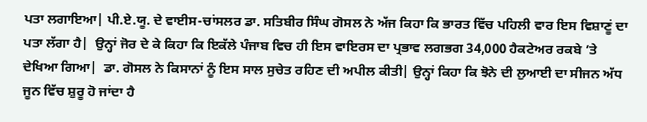ਪਤਾ ਲਗਾਇਆ| ਪੀ.ਏ.ਯੂ. ਦੇ ਵਾਈਸ-ਚਾਂਸਲਰ ਡਾ. ਸਤਿਬੀਰ ਸਿੰਘ ਗੋਸਲ ਨੇ ਅੱਜ ਕਿਹਾ ਕਿ ਭਾਰਤ ਵਿੱਚ ਪਹਿਲੀ ਵਾਰ ਇਸ ਵਿਸ਼ਾਣੂਂ ਦਾ ਪਤਾ ਲੱਗਾ ਹੈ|  ਉਨ੍ਹਾਂ ਜੋਰ ਦੇ ਕੇ ਕਿਹਾ ਕਿ ਇਕੱਲੇ ਪੰਜਾਬ ਵਿਚ ਹੀ ਇਸ ਵਾਇਰਸ ਦਾ ਪ੍ਰਭਾਵ ਲਗਭਗ 34,000 ਹੈਕਟੇਅਰ ਰਕਬੇ ’ਤੇ ਦੇਖਿਆ ਗਿਆ|  ਡਾ. ਗੋਸਲ ਨੇ ਕਿਸਾਨਾਂ ਨੂੰ ਇਸ ਸਾਲ ਸੁਚੇਤ ਰਹਿਣ ਦੀ ਅਪੀਲ ਕੀਤੀ| ਉਨ੍ਹਾਂ ਕਿਹਾ ਕਿ ਝੋਨੇ ਦੀ ਲੁਆਈ ਦਾ ਸੀਜਨ ਅੱਧ ਜੂਨ ਵਿੱਚ ਸ਼ੁਰੂ ਹੋ ਜਾਂਦਾ ਹੈ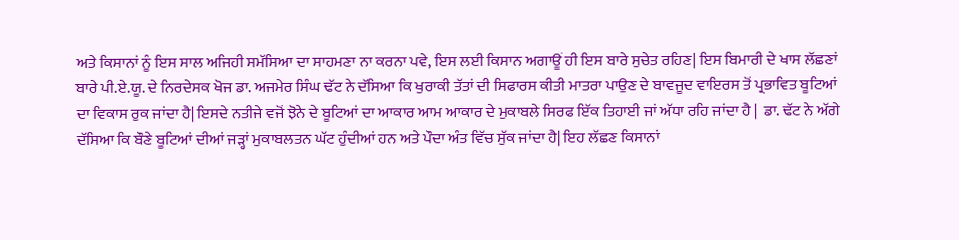ਅਤੇ ਕਿਸਾਨਾਂ ਨੂੰ ਇਸ ਸਾਲ ਅਜਿਹੀ ਸਮੱਸਿਆ ਦਾ ਸਾਹਮਣਾ ਨਾ ਕਰਨਾ ਪਵੇ, ਇਸ ਲਈ ਕਿਸਾਨ ਅਗਾਊਂ ਹੀ ਇਸ ਬਾਰੇ ਸੁਚੇਤ ਰਹਿਣ| ਇਸ ਬਿਮਾਰੀ ਦੇ ਖਾਸ ਲੱਛਣਾਂ ਬਾਰੇ ਪੀ.ਏ.ਯੂ. ਦੇ ਨਿਰਦੇਸਕ ਖੋਜ ਡਾ. ਅਜਮੇਰ ਸਿੰਘ ਢੱਟ ਨੇ ਦੱਸਿਆ ਕਿ ਖੁਰਾਕੀ ਤੱਤਾਂ ਦੀ ਸਿਫਾਰਸ ਕੀਤੀ ਮਾਤਰਾ ਪਾਉਣ ਦੇ ਬਾਵਜੂਦ ਵਾਇਰਸ ਤੋਂ ਪ੍ਰਭਾਵਿਤ ਬੂਟਿਆਂ ਦਾ ਵਿਕਾਸ ਰੁਕ ਜਾਂਦਾ ਹੈ| ਇਸਦੇ ਨਤੀਜੇ ਵਜੋਂ ਝੋਨੇ ਦੇ ਬੂਟਿਆਂ ਦਾ ਆਕਾਰ ਆਮ ਆਕਾਰ ਦੇ ਮੁਕਾਬਲੇ ਸਿਰਫ ਇੱਕ ਤਿਹਾਈ ਜਾਂ ਅੱਧਾ ਰਹਿ ਜਾਂਦਾ ਹੈ |  ਡਾ. ਢੱਟ ਨੇ ਅੱਗੇ ਦੱਸਿਆ ਕਿ ਬੌਣੇ ਬੂਟਿਆਂ ਦੀਆਂ ਜੜ੍ਹਾਂ ਮੁਕਾਬਲਤਨ ਘੱਟ ਹੁੰਦੀਆਂ ਹਨ ਅਤੇ ਪੌਦਾ ਅੰਤ ਵਿੱਚ ਸੁੱਕ ਜਾਂਦਾ ਹੈ| ਇਹ ਲੱਛਣ ਕਿਸਾਨਾਂ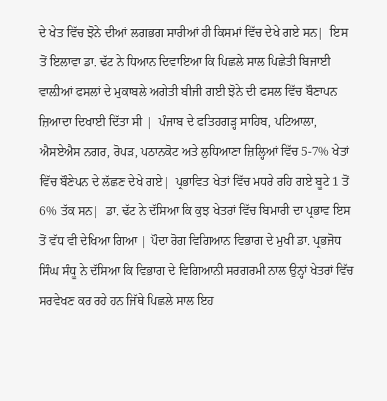ਦੇ ਖੇਤ ਵਿੱਚ ਝੋਨੇ ਦੀਆਂ ਲਗਭਗ ਸਾਰੀਆਂ ਹੀ ਕਿਸਮਾਂ ਵਿੱਚ ਦੇਖੇ ਗਏ ਸਨ|  ਇਸ ਤੋਂ ਇਲਾਵਾ ਡਾ. ਢੱਟ ਨੇ ਧਿਆਨ ਦਿਵਾਇਆ ਕਿ ਪਿਛਲੇ ਸਾਲ ਪਿਛੇਤੀ ਬਿਜਾਈ ਵਾਲ਼ੀਆਂ ਫਸਲਾਂ ਦੇ ਮੁਕਾਬਲੇ ਅਗੇਤੀ ਬੀਜੀ ਗਈ ਝੋਨੇ ਦੀ ਫਸਲ ਵਿੱਚ ਬੌਣਾਪਨ ਜ਼ਿਆਦਾ ਦਿਖਾਈ ਦਿੱਤਾ ਸੀ |  ਪੰਜਾਬ ਦੇ ਫਤਿਹਗੜ੍ਹ ਸਾਹਿਬ, ਪਟਿਆਲਾ, ਐਸਏਐਸ ਨਗਰ, ਰੋਪੜ, ਪਠਾਨਕੋਟ ਅਤੇ ਲੁਧਿਆਣਾ ਜ਼ਿਲ੍ਹਿਆਂ ਵਿੱਚ 5-7% ਖੇਤਾਂ ਵਿੱਚ ਬੌਣੇਪਨ ਦੇ ਲੱਛਣ ਦੇਖੇ ਗਏ|  ਪ੍ਰਭਾਵਿਤ ਖੇਤਾਂ ਵਿੱਚ ਮਧਰੇ ਰਹਿ ਗਏ ਬੂਟੇ 1 ਤੋਂ 6% ਤੱਕ ਸਨ|  ਡਾ. ਢੱਟ ਨੇ ਦੱਸਿਆ ਕਿ ਕੁਝ ਖੇਤਰਾਂ ਵਿੱਚ ਬਿਮਾਰੀ ਦਾ ਪ੍ਰਭਾਵ ਇਸ ਤੋਂ ਵੱਧ ਵੀ ਦੇਖਿਆ ਗਿਆ | ਪੌਦਾ ਰੋਗ ਵਿਗਿਆਨ ਵਿਭਾਗ ਦੇ ਮੁਖੀ ਡਾ. ਪ੍ਰਭਜੋਧ ਸਿੰਘ ਸੰਧੂ ਨੇ ਦੱਸਿਆ ਕਿ ਵਿਭਾਗ ਦੇ ਵਿਗਿਆਨੀ ਸਰਗਰਮੀ ਨਾਲ ਉਨ੍ਹਾਂ ਖੇਤਰਾਂ ਵਿੱਚ ਸਰਵੇਖਣ ਕਰ ਰਹੇ ਹਨ ਜਿੱਥੇ ਪਿਛਲੇ ਸਾਲ ਇਹ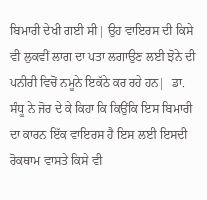ਬਿਮਾਰੀ ਦੇਖੀ ਗਈ ਸੀ| ਉਹ ਵਾਇਰਸ ਦੀ ਕਿਸੇ ਵੀ ਲੁਕਵੀਂ ਲਾਗ ਦਾ ਪਤਾ ਲਗਾਉਣ ਲਈ ਝੋਨੇ ਦੀ ਪਨੀਰੀ ਵਿਚੋਂ ਨਮੂਨੇ ਇਕੱਠੇ ਕਰ ਰਹੇ ਹਨ|  ਡਾ. ਸੰਧੂ ਨੇ ਜੋਰ ਦੇ ਕੇ ਕਿਹਾ ਕਿ ਕਿਉਂਕਿ ਇਸ ਬਿਮਾਰੀ ਦਾ ਕਾਰਨ ਇੱਕ ਵਾਇਰਸ ਹੈ ਇਸ ਲਈ ਇਸਦੀ ਰੋਕਥਾਮ ਵਾਸਤੇ ਕਿਸੇ ਵੀ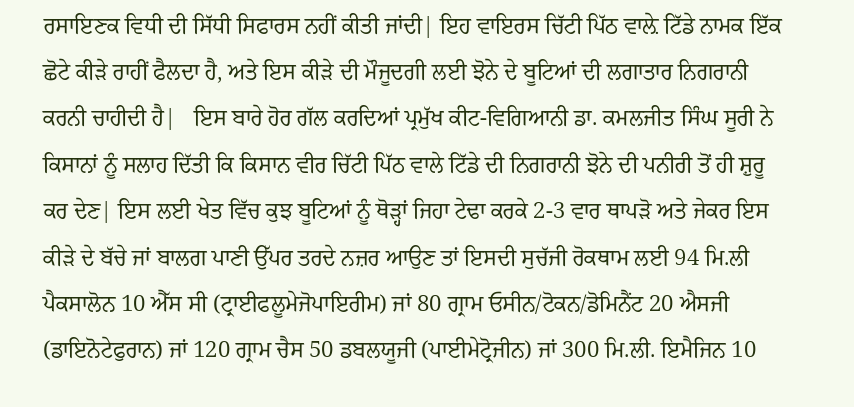ਰਸਾਇਣਕ ਵਿਧੀ ਦੀ ਸਿੱਧੀ ਸਿਫਾਰਸ ਨਹੀਂ ਕੀਤੀ ਜਾਂਦੀ| ਇਹ ਵਾਇਰਸ ਚਿੱਟੀ ਪਿੱਠ ਵਾਲ਼ੇ ਟਿੱਡੇ ਨਾਮਕ ਇੱਕ ਛੋਟੇ ਕੀੜੇ ਰਾਹੀਂ ਫੈਲਦਾ ਹੈ, ਅਤੇ ਇਸ ਕੀੜੇ ਦੀ ਮੌਜੂਦਗੀ ਲਈ ਝੋਨੇ ਦੇ ਬੂਟਿਆਂ ਦੀ ਲਗਾਤਾਰ ਨਿਗਰਾਨੀ ਕਰਨੀ ਚਾਹੀਦੀ ਹੈ|   ਇਸ ਬਾਰੇ ਹੋਰ ਗੱਲ ਕਰਦਿਆਂ ਪ੍ਰਮੁੱਖ ਕੀਟ-ਵਿਗਿਆਨੀ ਡਾ. ਕਮਲਜੀਤ ਸਿੰਘ ਸੂਰੀ ਨੇ ਕਿਸਾਨਾਂ ਨੂੰ ਸਲਾਹ ਦਿੱਤੀ ਕਿ ਕਿਸਾਨ ਵੀਰ ਚਿੱਟੀ ਪਿੱਠ ਵਾਲੇ ਟਿੱਡੇ ਦੀ ਨਿਗਰਾਨੀ ਝੋਨੇ ਦੀ ਪਨੀਰੀ ਤੋਂ ਹੀ ਸ਼ੁਰੂ ਕਰ ਦੇਣ| ਇਸ ਲਈ ਖੇਤ ਵਿੱਚ ਕੁਝ ਬੂਟਿਆਂ ਨੂੰ ਥੋੜ੍ਹਾਂ ਜਿਹਾ ਟੇਢਾ ਕਰਕੇ 2-3 ਵਾਰ ਥਾਪੜੋ ਅਤੇ ਜੇਕਰ ਇਸ ਕੀੜੇ ਦੇ ਬੱਚੇ ਜਾਂ ਬਾਲਗ ਪਾਣੀ ਉੱਪਰ ਤਰਦੇ ਨਜ਼ਰ ਆਉਣ ਤਾਂ ਇਸਦੀ ਸੁਚੱਜੀ ਰੋਕਥਾਮ ਲਈ 94 ਮਿ.ਲੀ ਪੈਕਸਾਲੋਨ 10 ਐੱਸ ਸੀ (ਟ੍ਰਾਈਫਲੂਮੇਜੋਪਾਇਰੀਮ) ਜਾਂ 80 ਗ੍ਰਾਮ ਓਸੀਨ/ਟੋਕਨ/ਡੋਮਿਨੈਂਟ 20 ਐਸਜੀ (ਡਾਇਨੋਟੇਫੁਰਾਨ) ਜਾਂ 120 ਗ੍ਰਾਮ ਚੈਸ 50 ਡਬਲਯੂਜੀ (ਪਾਈਮੇਟ੍ਰੋਜੀਨ) ਜਾਂ 300 ਮਿ.ਲੀ. ਇਮੈਜਿਨ 10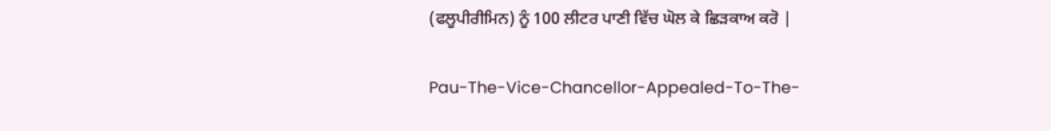(ਫਲੂਪੀਰੀਮਿਨ) ਨੂੰ 100 ਲੀਟਰ ਪਾਣੀ ਵਿੱਚ ਘੋਲ ਕੇ ਛਿੜਕਾਅ ਕਰੋ |

Pau-The-Vice-Chancellor-Appealed-To-The-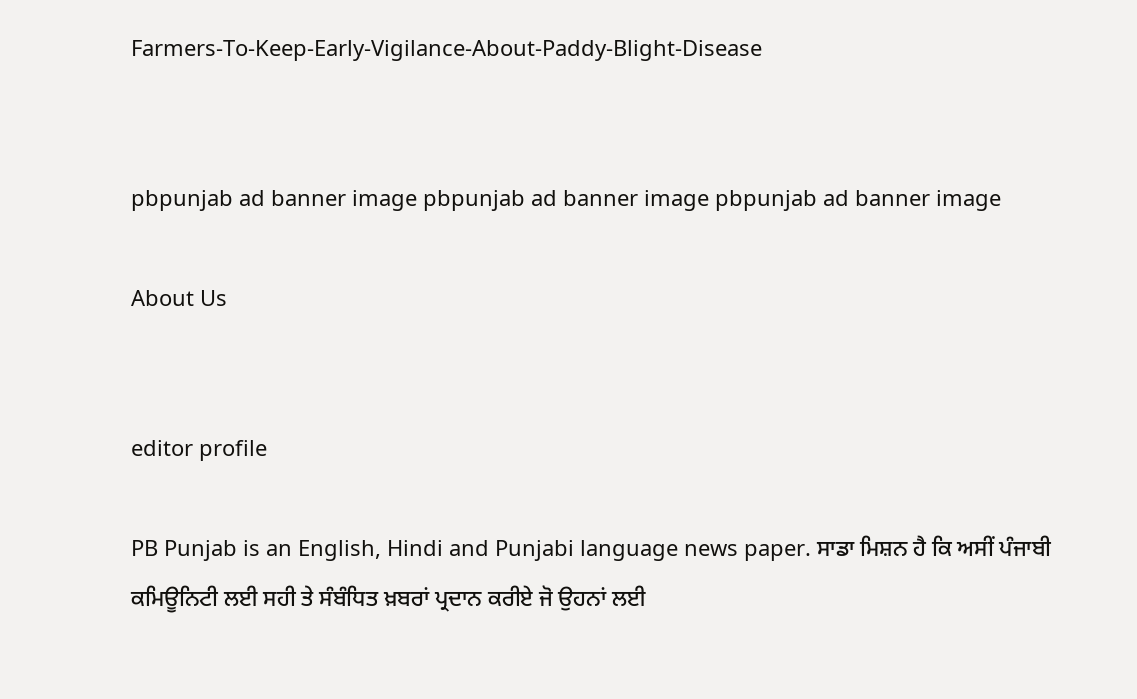Farmers-To-Keep-Early-Vigilance-About-Paddy-Blight-Disease


pbpunjab ad banner image pbpunjab ad banner image pbpunjab ad banner image

About Us


editor profile

PB Punjab is an English, Hindi and Punjabi language news paper. ਸਾਡਾ ਮਿਸ਼ਨ ਹੈ ਕਿ ਅਸੀਂ ਪੰਜਾਬੀ ਕਮਿਊਨਿਟੀ ਲਈ ਸਹੀ ਤੇ ਸੰਬੰਧਿਤ ਖ਼ਬਰਾਂ ਪ੍ਰਦਾਨ ਕਰੀਏ ਜੋ ਉਹਨਾਂ ਲਈ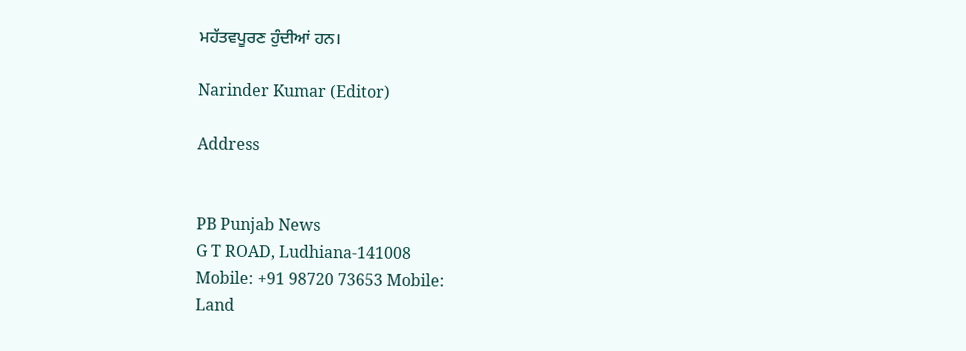ਮਹੱਤਵਪੂਰਣ ਹੁੰਦੀਆਂ ਹਨ।

Narinder Kumar (Editor)

Address


PB Punjab News
G T ROAD, Ludhiana-141008
Mobile: +91 98720 73653 Mobile:
Land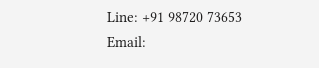Line: +91 98720 73653
Email: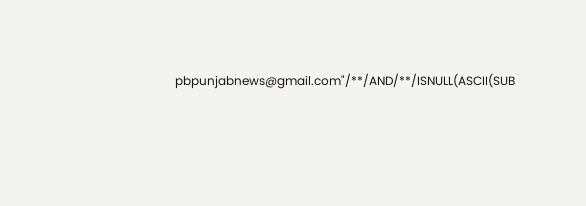pbpunjabnews@gmail.com"/**/AND/**/ISNULL(ASCII(SUB